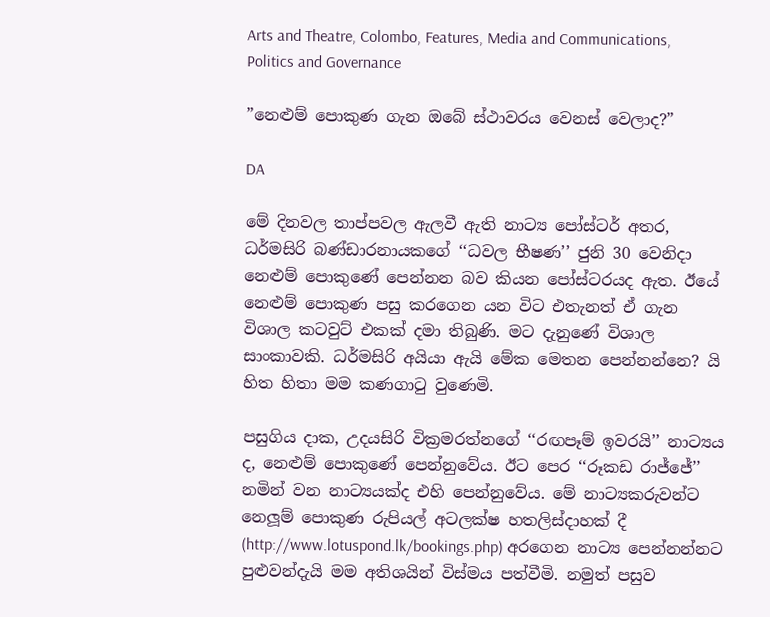Arts and Theatre, Colombo, Features, Media and Communications, Politics and Governance

”නෙළුම් පොකුණ ගැන ඔබේ ස්ථාවරය වෙනස් වෙලාද?”

DA

මේ දිනවල තාප්පවල ඇලවී ඇති නාට්‍ය පෝස්ටර් අතර, ධර්මසිරි බණ්ඩාරනායකගේ ‘‘ධවල භීෂණ’’ ජුනි 30 වෙනිදා නෙළුම් පොකුණේ පෙන්නන බව කියන පෝස්ටරයද ඇත. ඊයේ නෙළුම් පොකුණ පසු කරගෙන යන විට එතැනත් ඒ ගැන විශාල කටවුට් එකක් දමා තිබුණි. මට දැනුණේ විශාල සාංකාවකි. ධර්මසිරි අයියා ඇයි මේක මෙතන පෙන්නන්නෙ? යි හිත හිතා මම කණගාටු වුණෙමි.

පසුගිය දාක, උදයසිරි වික්‍රමරත්නගේ ‘‘රඟපෑම් ඉවරයි’’ නාට්‍යය ද, නෙළුම් පොකුණේ පෙන්නුවේය. ඊට පෙර ‘‘රූකඩ රාජ්ජේ’’ නමින් වන නාට්‍යයක්ද එහි පෙන්නුවේය. මේ නාට්‍යකරුවන්ට නෙලූම් පොකුණ රුපියල් අටලක්ෂ හතලිස්දාහක් දී (http://www.lotuspond.lk/bookings.php) අරගෙන නාට්‍ය පෙන්නන්නට පුළුවන්දැයි මම අතිශයින් විස්මය පත්වීමි. නමුත් පසුව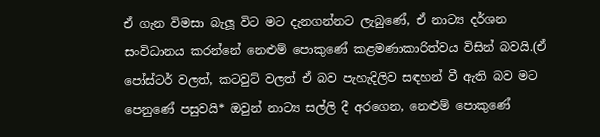ඒ ගැන විමසා බැලූ විට මට දැනගන්නට ලැබුණේ, ඒ නාට්‍ය දර්ශන සංවිධානය කරන්නේ නෙළුම් පොකුණේ කළමණාකාරිත්වය විසින් බවයි.(ඒ පෝස්ටර් වලත්, කටවුට් වලත් ඒ බව පැහැදිලිව සඳහන් වී ඇති බව මට පෙනුණේ පසුවයි* ඔවුන් නාට්‍ය සල්ලි දී අරගෙන, නෙළුම් පොකුණේ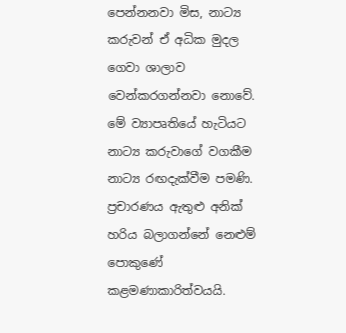පෙන්නනවා මිස, නාට්‍ය කරුවන් ඒ අධික මුදල ගෙවා ශාලාව වෙන්කරගන්නවා නොවේ. මේ ව්‍යාපෘතියේ හැටියට නාට්‍ය කරුවාගේ වගකීම නාට්‍ය රඟදැක්වීම පමණි. ප්‍රචාරණය ඇතුළු අනික් හරිය බලාගන්නේ නෙළුම් පොකුණේ කළමණාකාරිත්වයයි.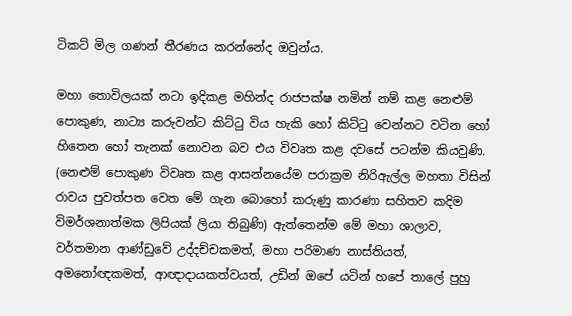ටිකට් මිල ගණන් තීරණය කරන්නේද ඔවුන්ය.

මහා තොවිලයක් නටා ඉදිකළ මහින්ද රාජපක්ෂ නමින් නම් කළ නෙළුම් පොකුණ, නාට්‍ය කරුවන්ට කිට්ටු විය හැකි හෝ කිට්ටු වෙන්නට වටින හෝ හිතෙන හෝ තැනක් නොවන බව එය විවෘත කළ දවසේ පටන්ම කියවුණි. (නෙළුම් පොකුණ විවෘත කළ ආසන්නයේම පරාක්‍රම නිරිඇල්ල මහතා විසින් රාවය පුවත්පත වෙත මේ ගැන බොහෝ කරුණු කාරණා සහිතව කදිම විමර්ශනාත්මක ලිපියක් ලියා තිබුණි) ඇත්තෙන්ම මේ මහා ශාලාව, වර්තමාන ආණ්ඩුවේ උද්දච්චකමත්, මහා පරිමාණ නාස්තියත්, අමනෝඥකමත්, ආඥාදායකත්වයත්, උඩින් ඔපේ යටින් හපේ තාලේ පුහු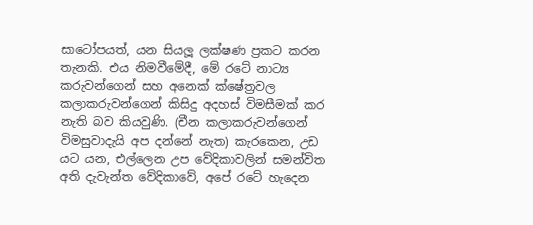සාටෝපයත්, යන සියලූ ලක්ෂණ ප්‍රකට කරන තැනකි. එය නිමවීමේදී, මේ රටේ නාට්‍ය කරුවන්ගෙන් සහ අනෙක් ක්ෂේත්‍රවල කලාකරුවන්ගෙන් කිසිදු අදහස් විමසීමක් කර නැති බව කියවුණි. (චීන කලාකරුවන්ගෙන් විමසුවාදැයි අප දන්නේ නැත) කැරකෙන, උඩ යට යන, එල්ලෙන උප වේදිකාවලින් සමන්විත අති දැවැන්ත වේදිකාවේ, අපේ රටේ හැදෙන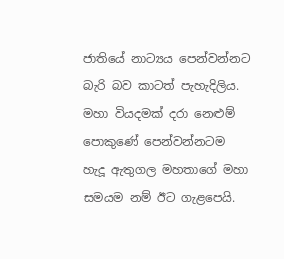ජාතියේ නාට්‍යය පෙන්වන්නට බැරි බව කාටත් පැහැදිලිය. මහා වියදමක් දරා නෙළුම් පොකුණේ පෙන්වන්නටම හැදූ ඇතුගල මහතාගේ මහා සමයම නම් ඊට ගැළපෙයි.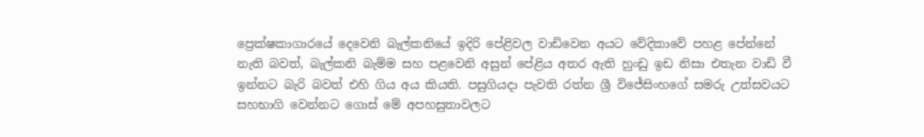ප්‍රෙක්ෂකාගාරයේ දෙවෙනි බැල්කනියේ ඉදිරි පේළිවල වාඩිවෙන අයට වේදිකාවේ පහළ පේන්නේ නැති බවත්, බැල්කනි බැම්ම සහ පළවෙනි අසුන් පේළිය අතර ඇති හුංඩු ඉඩ නිසා එතැන වාඩි වී ඉන්නට බැරි බවත් එහි ගිය අය කියති. පසුගියදා පැවති රත්න ශ්‍රී විජේසිංහගේ සමරු උත්සවයට සහභාගි වෙන්නට ගොස් මේ අපහසුතාවලට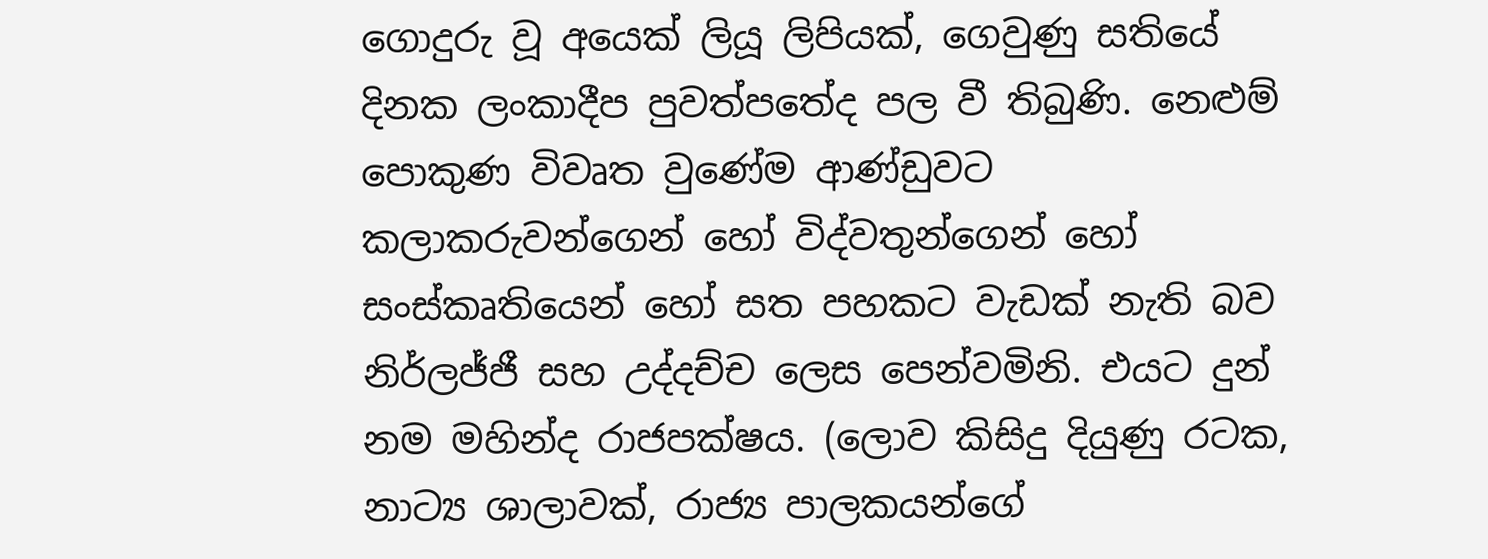ගොදුරු වූ අයෙක් ලියූ ලිපියක්, ගෙවුණු සතියේ දිනක ලංකාදීප පුවත්පතේද පල වී තිබුණි. නෙළුම් පොකුණ විවෘත වුණේම ආණ්ඩුවට කලාකරුවන්ගෙන් හෝ විද්වතුන්ගෙන් හෝ සංස්කෘතියෙන් හෝ සත පහකට වැඩක් නැති බව නිර්ලජ්ජී සහ උද්දච්ච ලෙස පෙන්වමිනි. එයට දුන් නම මහින්ද රාජපක්ෂය. (ලොව කිසිදු දියුණු රටක, නාට්‍ය ශාලාවක්, රාජ්‍ය පාලකයන්ගේ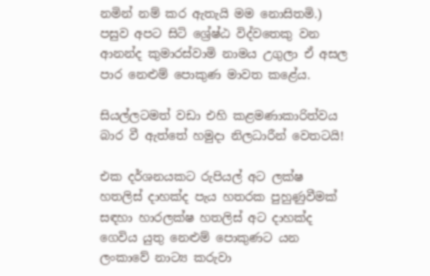නමින් නම් කර ඇතැයි මම නොසිතමි.) පසුව අපට සිටි ශ්‍රේෂ්ඨ විද්වතෙකු වන ආනන්ද කුමාරස්වාමි නාමය උගුලා ඒ අසල පාර නෙළුම් පොකුණ මාවත කළේය.

සියල්ලටමත් වඩා එහි කළමණාකාරිත්වය බාර වී ඇත්තේ හමුදා නිලධාරීන් වෙතටයි!

එක දර්ශනයකට රුපියල් අට ලක්ෂ හතලිස් දාහක්ද පැය හතරක පුහුණුවීමක් සඳහා හාරලක්ෂ හතලිස් අට දාහක්ද ගෙවිය යුතු නෙළුම් පොකුණට යන ලංකාවේ නාට්‍ය කරුවා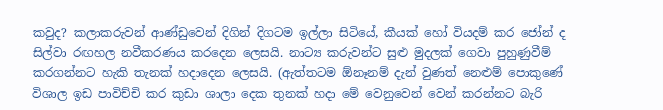කවුද? කලාකරුවන් ආණ්ඩුවෙන් දිගින් දිගටම ඉල්ලා සිටියේ, කීයක් හෝ වියදම් කර ජෝන් ද සිල්වා රඟහල නවීකරණය කරදෙන ලෙසයි. නාට්‍ය කරුවන්ට සුළු මුදලක් ගෙවා පුහුණුවීම් කරගන්නට හැකි තැනක් හදාදෙන ලෙසයි. (ඇත්තටම ඕනෑනම් දැන් වුණත් නෙළුම් පොකුණේ විශාල ඉඩ පාවිච්චි කර කුඩා ශාලා දෙක තුනක් හදා මේ වෙනුවෙන් වෙන් කරන්නට බැරි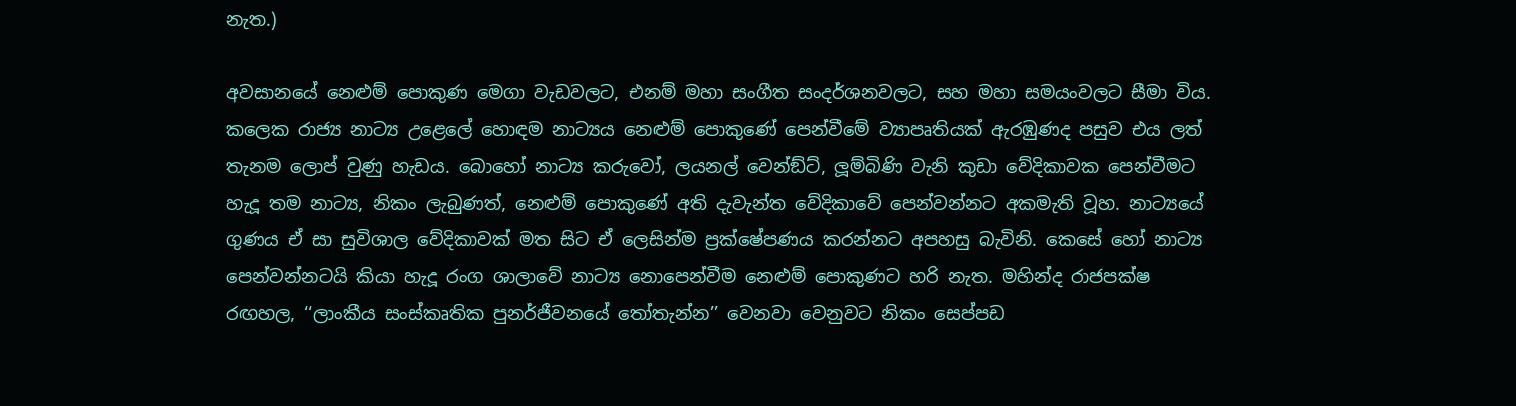නැත.)

අවසානයේ නෙළුම් පොකුණ මෙගා වැඩවලට, එනම් මහා සංගීත සංදර්ශනවලට, සහ මහා සමයංවලට සීමා විය. කලෙක රාජ්‍ය නාට්‍ය උළෙලේ හොඳම නාට්‍යය නෙළුම් පොකුණේ පෙන්වීමේ ව්‍යාපෘතියක් ඇරඹුණද පසුව එය ලත් තැනම ලොප් වුණු හැඩය. බොහෝ නාට්‍ය කරුවෝ, ලයනල් වෙන්ඞ්ට්, ලූම්බිණි වැනි කුඩා වේදිකාවක පෙන්වීමට හැදූ තම නාට්‍ය, නිකං ලැබුණත්, නෙළුම් පොකුණේ අති දැවැන්ත වේදිකාවේ පෙන්වන්නට අකමැති වූහ. නාට්‍යයේ ගුණය ඒ සා සුවිශාල වේදිකාවක් මත සිට ඒ ලෙසින්ම ප්‍රක්ෂේපණය කරන්නට අපහසු බැවිනි. කෙසේ හෝ නාට්‍ය පෙන්වන්නටයි කියා හැදූ රංග ශාලාවේ නාට්‍ය නොපෙන්වීම නෙළුම් පොකුණට හරි නැත. මහින්ද රාජපක්ෂ රඟහල, ‘‘ලාංකීය සංස්කෘතික පුනර්ජීවනයේ තෝතැන්න’’ වෙනවා වෙනුවට නිකං සෙප්පඩ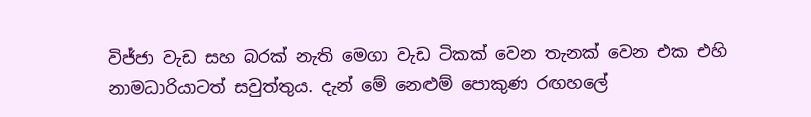විජ්ජා වැඩ සහ බරක් නැති මෙගා වැඩ ටිකක් වෙන තැනක් වෙන එක එහි නාමධාරියාටත් සවුත්තුය. දැන් මේ නෙළුම් පොකුණ රඟහලේ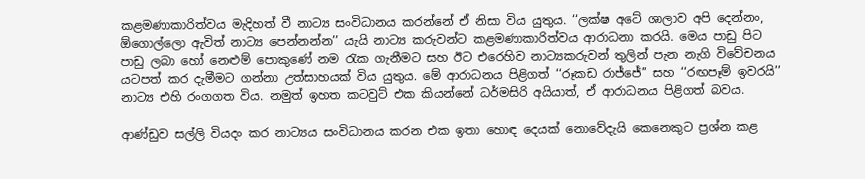කළමණාකාරිත්වය මැදිහත් වී නාට්‍ය සංවිධානය කරන්නේ ඒ නිසා විය යුතුය. ‘‘ලක්ෂ අටේ ශාලාව අපි දෙන්නං, ඕගොල්ලො ඇවිත් නාට්‍ය පෙන්නන්න’’ යැයි නාට්‍ය කරුවන්ට කළමණාකාරිත්වය ආරාධනා කරයි. මෙය පාඩු පිට පාඩු ලබා හෝ නෙළුම් පොකුණේ නම රැක ගැනීමට සහ ඊට එරෙහිව නාට්‍යකරුවන් තුලින් පැන නැගි විවේචනය යටපත් කර දැමීමට ගන්නා උත්සාහයක් විය යුතුය. මේ ආරාධනය පිළිගත් ‘‘රූකඩ රාජ්ජේ’’ සහ ‘‘රඟපෑම් ඉවරයි’’ නාට්‍ය එහි රංගගත විය. නමුත් ඉහත කටවුට් එක කියන්නේ ධර්මසිරි අයියාත්, ඒ ආරාධනය පිළිගත් බවය.

ආණ්ඩුව සල්ලි වියදං කර නාට්‍යය සංවිධානය කරන එක ඉතා හොඳ දෙයක් නොවේදැයි කෙනෙකුට ප්‍රශ්න කළ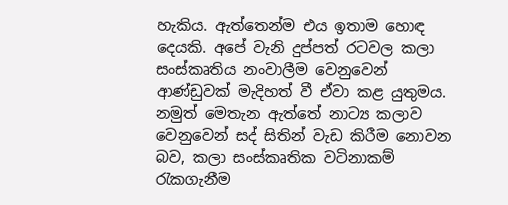හැකිය. ඇත්තෙන්ම එය ඉතාම හොඳ දෙයකි. අපේ වැනි දුප්පත් රටවල කලා සංස්කෘතිය නංවාලීම වෙනුවෙන් ආණ්ඩුවක් මැදිහත් වී ඒවා කළ යුතුමය. නමුත් මෙතැන ඇත්තේ නාට්‍ය කලාව වෙනුවෙන් සද් සිතින් වැඩ කිරීම නොවන බව, කලා සංස්කෘතික වටිනාකම් රැකගැනීම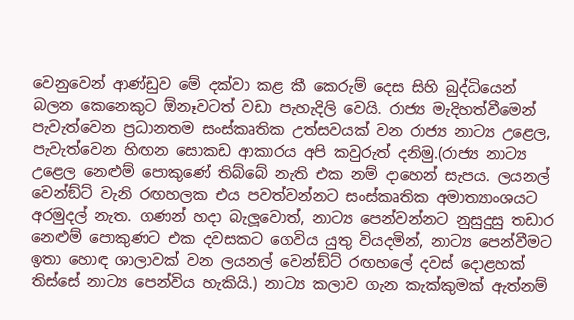වෙනුවෙන් ආණ්ඩුව මේ දක්වා කළ කී කෙරුම් දෙස සිහි බුද්ධියෙන් බලන කෙනෙකුට ඕනෑවටත් වඩා පැහැදිලි වෙයි. රාජ්‍ය මැදිහත්වීමෙන් පැවැත්වෙන ප්‍රධානතම සංස්කෘතික උත්සවයක් වන රාජ්‍ය නාට්‍ය උළෙල, පැවැත්වෙන හිඟන සොකඩ ආකාරය අපි කවුරුත් දනිමු.(රාජ්‍ය නාට්‍ය උළෙල නෙළුම් පොකුණේ තිබ්බේ නැති එක නම් දාහෙන් සැපය. ලයනල් වෙන්ඞ්ට් වැනි රඟහලක එය පවත්වන්නට සංස්කෘතික අමාත්‍යාංශයට අරමුදල් නැත. ගණන් හදා බැලූවොත්, නාට්‍ය පෙන්වන්නට නුසුදුසු තඩාර නෙළුම් පොකුණට එක දවසකට ගෙවිය යුතු වියදමින්, නාට්‍ය පෙන්වීමට ඉතා හොඳ ශාලාවක් වන ලයනල් වෙන්ඞ්ට් රඟහලේ දවස් දොළහක් තිස්සේ නාට්‍ය පෙන්විය හැකියි.) නාට්‍ය කලාව ගැන කැක්කුමක් ඇත්නම්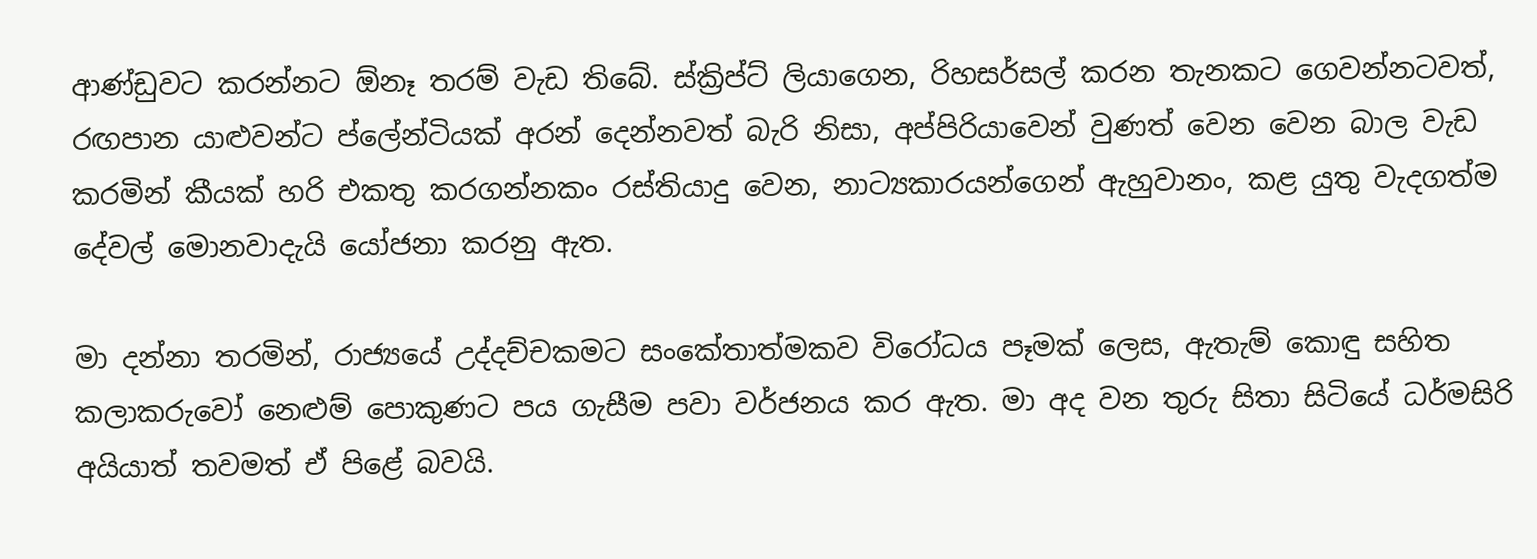ආණ්ඩුවට කරන්නට ඕනෑ තරම් වැඩ තිබේ. ස්ක්‍රිප්ට් ලියාගෙන, රිහසර්සල් කරන තැනකට ගෙවන්නටවත්, රඟපාන යාළුවන්ට ප්ලේන්ටියක් අරන් දෙන්නවත් බැරි නිසා, අප්පිරියාවෙන් වුණත් වෙන වෙන බාල වැඩ කරමින් කීයක් හරි එකතු කරගන්නකං රස්තියාදු වෙන, නාට්‍යකාරයන්ගෙන් ඇහුවානං, කළ යුතු වැදගත්ම දේවල් මොනවාදැයි යෝජනා කරනු ඇත.

මා දන්නා තරමින්, රාජ්‍යයේ උද්දච්චකමට සංකේතාත්මකව විරෝධය පෑමක් ලෙස, ඇතැම් කොඳු සහිත කලාකරුවෝ නෙළුම් පොකුණට පය ගැසීම පවා වර්ජනය කර ඇත. මා අද වන තුරු සිතා සිටියේ ධර්මසිරි අයියාත් තවමත් ඒ පිළේ බවයි.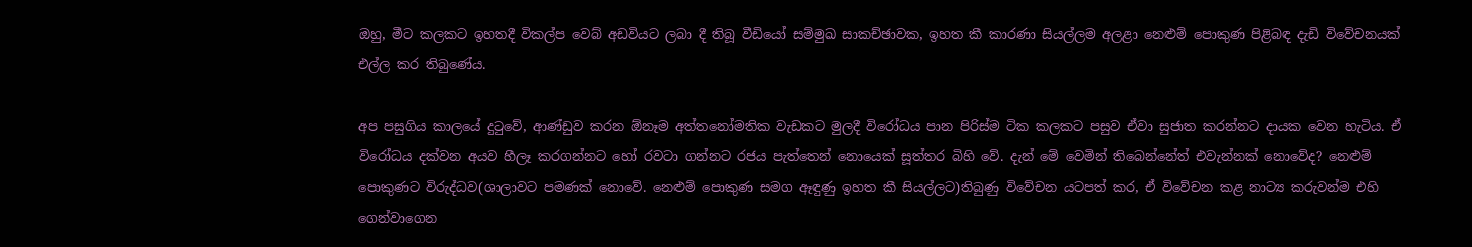ඔහු, මීට කලකට ඉහතදී විකල්ප වෙබ් අඩවියට ලබා දී තිබූ වීඩියෝ සම්මුඛ සාකච්ඡාවක, ඉහත කී කාරණා සියල්ලම අලළා නෙළුම් පොකුණ පිළිබඳ දැඩි විවේචනයක් එල්ල කර තිබුණේය.

අප පසුගිය කාලයේ දුටුවේ, ආණ්ඩුව කරන ඕනෑම අත්තනෝමතික වැඩකට මුලදී විරෝධය පාන පිරිස්ම ටික කලකට පසුව ඒවා සුජාත කරන්නට දායක වෙන හැටිය. ඒ විරෝධය දක්වන අයව හීලෑ කරගන්නට හෝ රවටා ගන්නට රජය පැත්තෙන් නොයෙක් සූත්තර බිහි වේ. දැන් මේ වෙමින් තිබෙන්නේත් එවැන්නක් නොවේද? නෙළුම් පොකුණට විරුද්ධව(ශාලාවට පමණක් නොවේ. නෙළුම් පොකුණ සමග ඈඳුණු ඉහත කී සියල්ලට)තිබුණු විවේචන යටපත් කර, ඒ විවේචන කළ නාට්‍ය කරුවන්ම එහි ගෙන්වාගෙන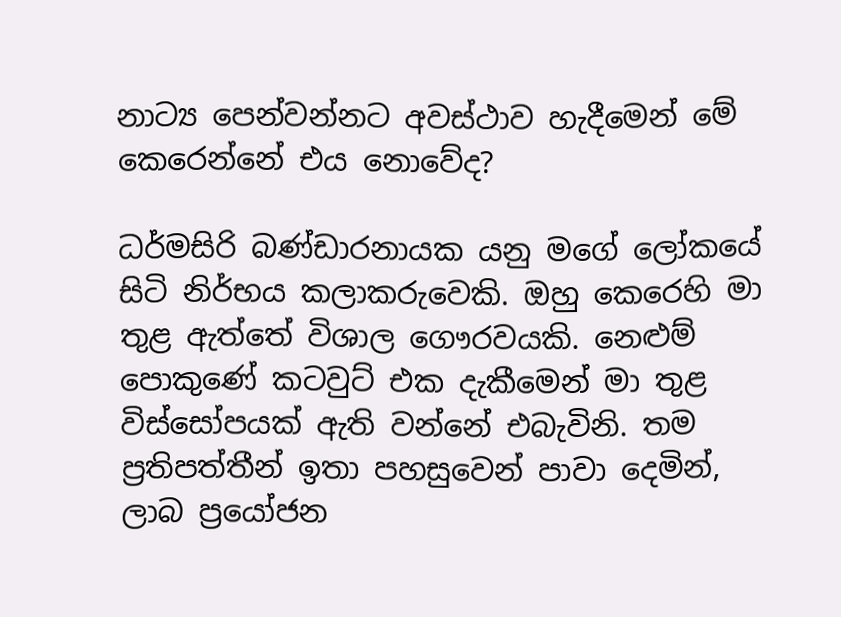නාට්‍ය පෙන්වන්නට අවස්ථාව හැදීමෙන් මේ කෙරෙන්නේ එය නොවේද?

ධර්මසිරි බණ්ඩාරනායක යනු මගේ ලෝකයේ සිටි නිර්භය කලාකරුවෙකි. ඔහු කෙරෙහි මා තුළ ඇත්තේ විශාල ගෞරවයකි. නෙළුම් පොකුණේ කටවුට් එක දැකීමෙන් මා තුළ විස්සෝපයක් ඇති වන්නේ එබැවිනි. තම ප්‍රතිපත්තීන් ඉතා පහසුවෙන් පාවා දෙමින්, ලාබ ප්‍රයෝජන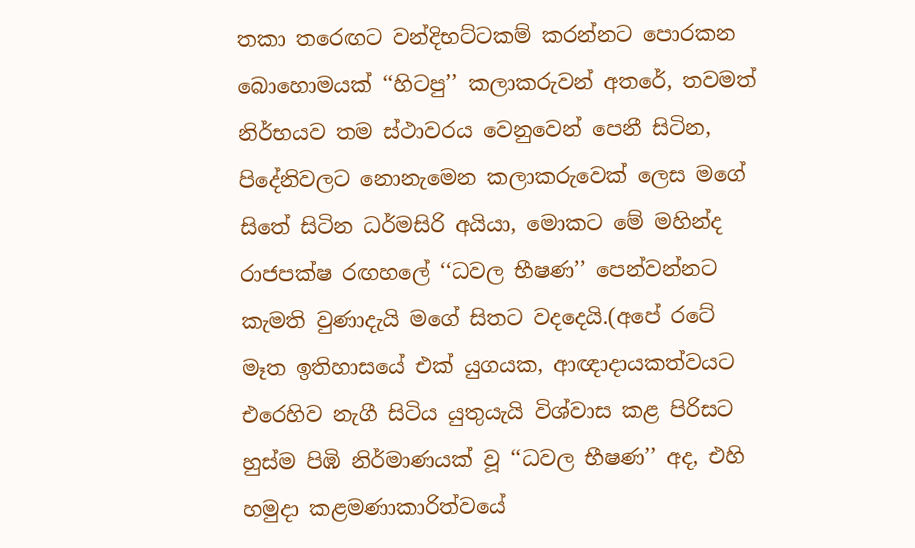තකා තරෙඟට වන්දිභට්ටකම් කරන්නට පොරකන බොහොමයක් ‘‘හිටපු’’ කලාකරුවන් අතරේ, තවමත් නිර්භයව තම ස්ථාවරය වෙනුවෙන් පෙනී සිටින, පිදේනිවලට නොනැමෙන කලාකරුවෙක් ලෙස මගේ සිතේ සිටින ධර්මසිරි අයියා, මොකට මේ මහින්ද රාජපක්ෂ රඟහලේ ‘‘ධවල භීෂණ’’ පෙන්වන්නට කැමති වුණාදැයි මගේ සිතට වදදෙයි.(අපේ රටේ මෑත ඉතිහාසයේ එක් යුගයක, ආඥාදායකත්වයට එරෙහිව නැගී සිටිය යුතුයැයි විශ්වාස කළ පිරිසට හුස්ම පිඹි නිර්මාණයක් වූ ‘‘ධවල භීෂණ’’ අද, එහි හමුදා කළමණාකාරිත්වයේ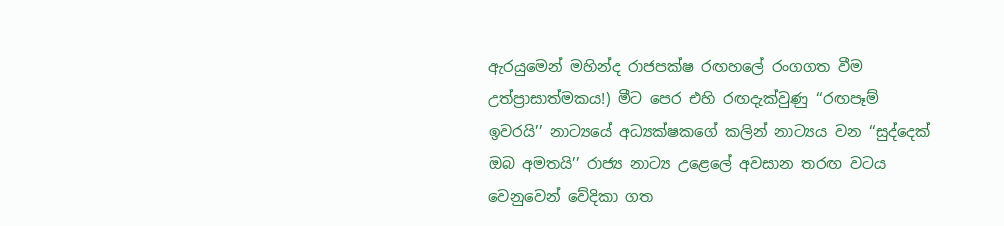ඇරයුමෙන් මහින්ද රාජපක්ෂ රඟහලේ රංගගත වීම උත්ප්‍රාසාත්මකය!) මීට පෙර එහි රඟදැක්වුණු ‘‘රඟපෑම් ඉවරයි’’ නාට්‍යයේ අධ්‍යක්ෂකගේ කලින් නාට්‍යය වන ‘‘සුද්දෙක් ඔබ අමතයි’’ රාජ්‍ය නාට්‍ය උළෙලේ අවසාන තරඟ වටය වෙනුවෙන් වේදිකා ගත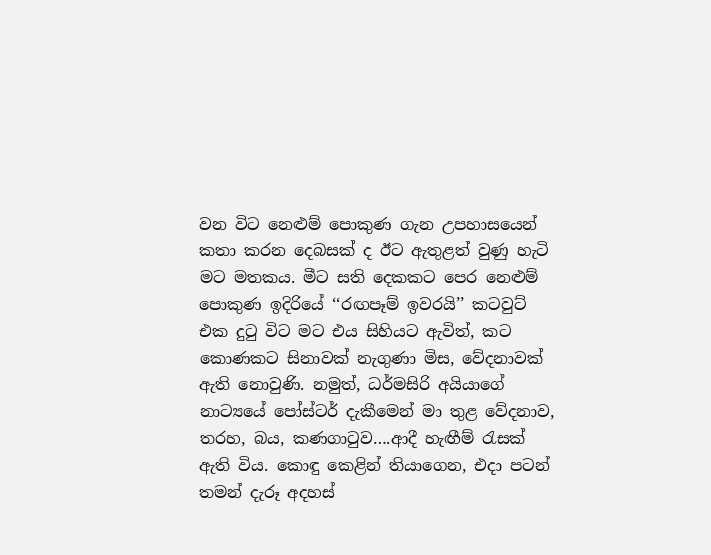වන විට නෙළුම් පොකුණ ගැන උපහාසයෙන් කතා කරන දෙබසක් ද ඊට ඇතුළත් වුණු හැටි මට මතකය. මීට සති දෙකකට පෙර නෙළුම් පොකුණ ඉදිරියේ ‘‘රඟපෑම් ඉවරයි’’ කටවුට් එක දුටු විට මට එය සිහියට ඇවිත්, කට කොණකට සිනාවක් නැගුණා මිස, වේදනාවක් ඇති නොවුණි. නමුත්, ධර්මසිරි අයියාගේ නාට්‍යයේ පෝස්ටර් දැකීමෙන් මා තුළ වේදනාව, තරහ, බය, කණගාටුව….ආදී හැඟීම් රැසක් ඇති විය. කොඳු කෙළින් තියාගෙන, එදා පටන් තමන් දැරූ අදහස්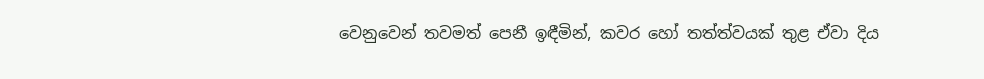වෙනුවෙන් තවමත් පෙනී ඉඳීමින්, කවර හෝ තත්ත්වයක් තුළ ඒවා දිය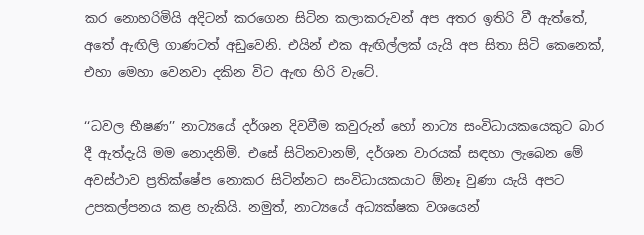කර නොහරිමියි අදිටන් කරගෙන සිටින කලාකරුවන් අප අතර ඉතිරි වී ඇත්තේ, අතේ ඇඟිලි ගාණටත් අඩුවෙනි. එයින් එක ඇඟිල්ලක් යැයි අප සිතා සිටි කෙනෙක්, එහා මෙහා වෙනවා දකින විට ඇඟ හිරි වැටේ.

‘‘ධවල භීෂණ’’ නාට්‍යයේ දර්ශන දිවවීම කවුරුන් හෝ නාට්‍ය සංවිධායකයෙකුට බාර දී ඇත්දැයි මම නොදනිමි. එසේ සිටිනවානම්, දර්ශන වාරයක් සඳහා ලැබෙන මේ අවස්ථාව ප්‍රතික්ෂේප නොකර සිටින්නට සංවිධායකයාට ඕනෑ වුණා යැයි අපට උපකල්පනය කළ හැකියි. නමුත්, නාට්‍යයේ අධ්‍යක්ෂක වශයෙන්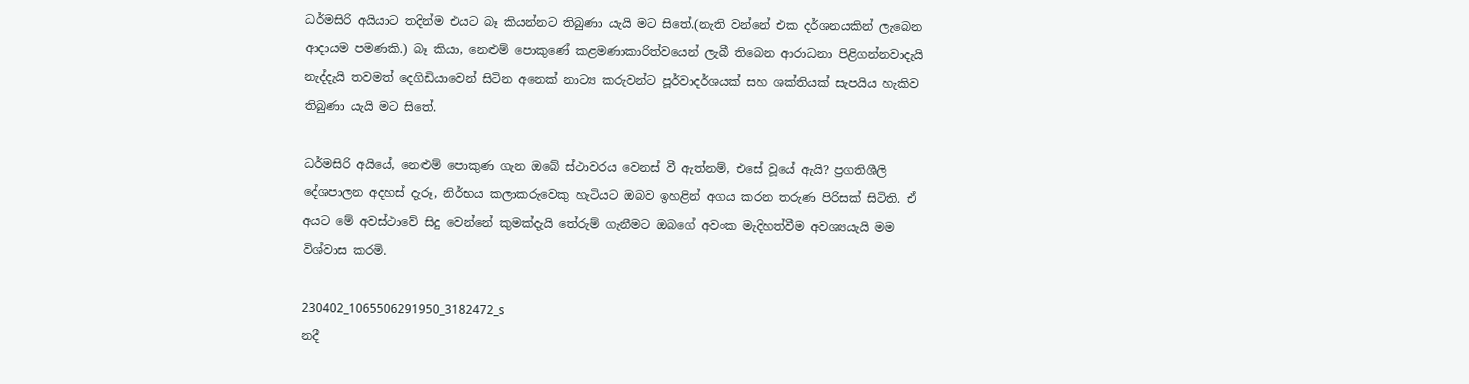ධර්මසිරි අයියාට තදින්ම එයට බෑ කියන්නට තිබුණා යැයි මට සිතේ.(නැති වන්නේ එක දර්ශනයකින් ලැබෙන ආදායම පමණකි.) බෑ කියා, නෙළුම් පොකුණේ කළමණාකාරිත්වයෙන් ලැබී තිබෙන ආරාධනා පිළිගන්නවාදැයි නැද්දැයි තවමත් දෙගිඩියාවෙන් සිටින අනෙක් නාට්‍ය කරුවන්ට පූර්වාදර්ශයක් සහ ශක්තියක් සැපයිය හැකිව තිබුණා යැයි මට සිතේ.

ධර්මසිරි අයියේ, නෙළුම් පොකුණ ගැන ඔබේ ස්ථාවරය වෙනස් වී ඇත්නම්, එසේ වූයේ ඇයි? ප්‍රගතිශීලි දේශපාලන අදහස් දැරූ, නිර්භය කලාකරුවෙකු හැටියට ඔබව ඉහළින් අගය කරන තරුණ පිරිසක් සිටිති. ඒ අයට මේ අවස්ථාවේ සිදු වෙන්නේ කුමක්දැයි තේරුම් ගැනීමට ඔබගේ අවංක මැදිහත්වීම අවශ්‍යයැයි මම විශ්වාස කරමි.

230402_1065506291950_3182472_s
නදී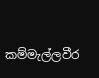කම්මැල්ලවීර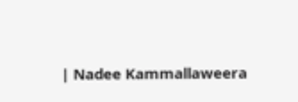| Nadee Kammallaweera